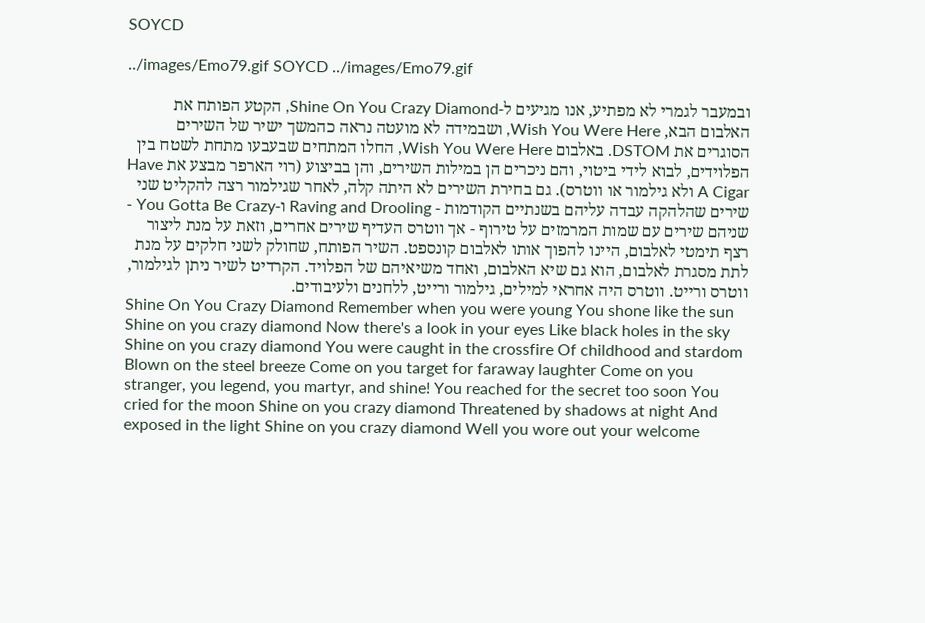SOYCD

../images/Emo79.gif SOYCD ../images/Emo79.gif

ובמעבר לגמרי לא מפתיע, אנו מגיעים ל-Shine On You Crazy Diamond, הקטע הפותח את האלבום הבא, Wish You Were Here, ושבמידה לא מועטה נראה כהמשך ישיר של השירים הסוגרים את DSTOM. באלבום Wish You Were Here, החלו המתחים שבעבעו מתחת לשטח בין הפלוידים, לבוא לידי ביטוי, והם ניכרים הן במילות השירים, והן בביצוע (רוי הארפר מבצע את Have A Cigar ולא גילמור או ווטרס). גם בחירת השירים לא היתה קלה, לאחר שגילמור רצה להקליט שני שירים שהלהקה עבדה עליהם בשנתיים הקודמות - Raving and Drooling ו-You Gotta Be Crazy - שניהם שירים עם שמות המרמזים על טירוף - אך ווטרס העדיף שירים אחרים, וזאת על מנת ליצור רצף תימטי לאלבום, היינו להפוך אותו לאלבום קונספט. השיר הפותח, שחולק לשני חלקים על מנת לתת מסגרת לאלבום, הוא גם שיא האלבום, ואחד משיאיהם של הפלויד. הקרדיט לשיר ניתן לגילמור, ווטרס ורייט. ווטרס היה אחראי למילים, גילמור ורייט, ללחנים ולעיבודים.
Shine On You Crazy Diamond Remember when you were young You shone like the sun Shine on you crazy diamond Now there's a look in your eyes Like black holes in the sky Shine on you crazy diamond You were caught in the crossfire Of childhood and stardom Blown on the steel breeze Come on you target for faraway laughter Come on you stranger, you legend, you martyr, and shine! You reached for the secret too soon You cried for the moon Shine on you crazy diamond Threatened by shadows at night And exposed in the light Shine on you crazy diamond Well you wore out your welcome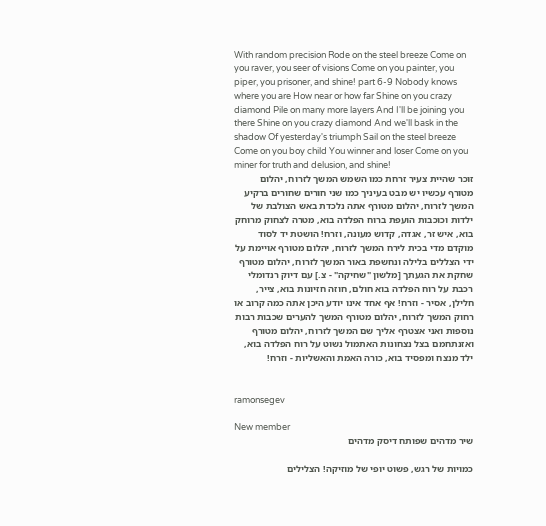With random precision Rode on the steel breeze Come on you raver, you seer of visions Come on you painter, you piper, you prisoner, and shine! part 6-9 Nobody knows where you are How near or how far Shine on you crazy diamond Pile on many more layers And I'll be joining you there Shine on you crazy diamond And we'll bask in the shadow Of yesterday's triumph Sail on the steel breeze Come on you boy child You winner and loser Come on you miner for truth and delusion, and shine!
זוכר שהיית צעיר זרחת כמו השמש המשך לזרוח, יהלום מטורף עכשיו יש מבט בעיניך כמו שני חורים שחורים ברקיע המשך לזרוח, יהלום מטורף אתה נלכדת באש הצולבת של ילדות וכוכבות הועפת ברוח הפלדה בוא, מטרה לצחוק מרוחק בוא, איש זר, אגדה, קדוש מעונה, וזרח! הושטת יד לסוד מוקדם מדי בכית לירח המשך לזרוח, יהלום מטורף אויימת על ידי הצללים בלילה ונחשפת באור המשך לזרוח, יהלום מטורף שחקת את הגעתך [מלשון "שחיקה" - צ.] עם דיוק רנדומלי רכבת על רוח הפלדה בוא חולם, חוזה חזיונות בוא, צייר, חלילן, אסיר - וזרח! אף אחד אינו יודע היכן אתה כמה קרוב או רחוק המשך לזרוח, יהלום מטורף המשך להערים שכבות רבות נוספות ואני אצטרף אליך שם המשך לזרוח, יהלום מטורף ואזנתחמם בצל נצחונות האתמול נשוט על רוח הפלדה בוא, ילד מנצח ומפסיד בוא, כורה האמת והאשליות - וזרח!


ramonsegev

New member
שיר מדהים שפותח דיסק מדהים

כמויות של רגש, פשוט יופי של מוזיקה! הצלילים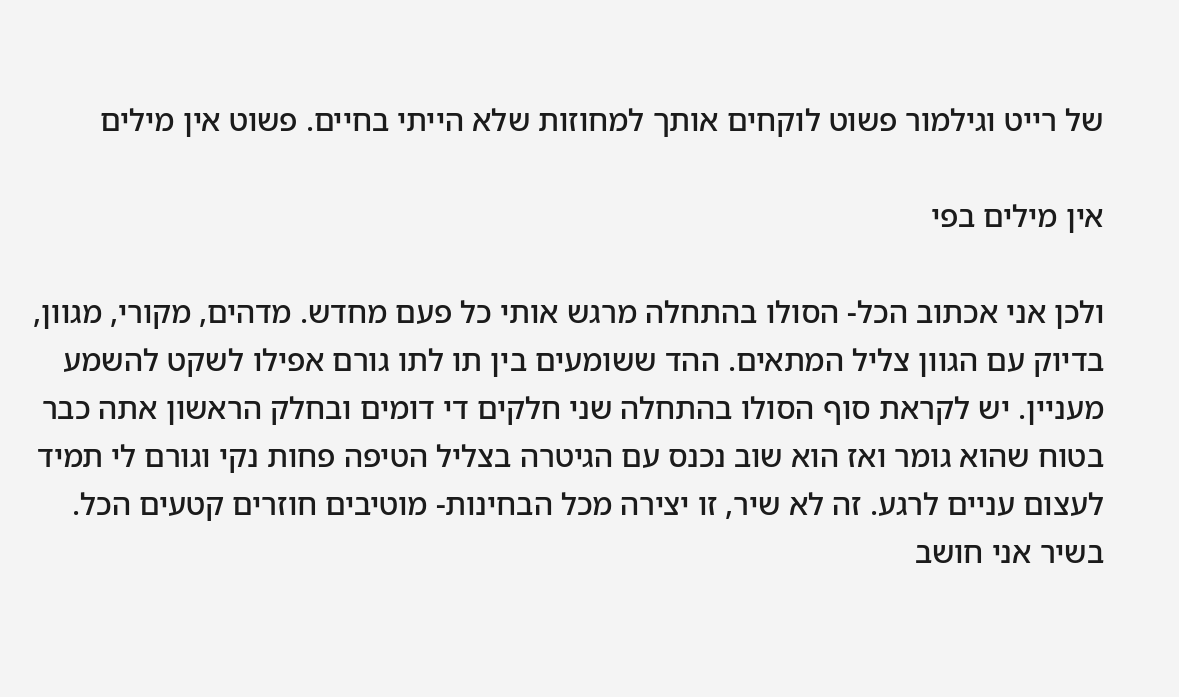של רייט וגילמור פשוט לוקחים אותך למחוזות שלא הייתי בחיים. פשוט אין מילים

אין מילים בפי

ולכן אני אכתוב הכל- הסולו בהתחלה מרגש אותי כל פעם מחדש. מדהים, מקורי, מגוון, בדיוק עם הגוון צליל המתאים. ההד ששומעים בין תו לתו גורם אפילו לשקט להשמע מעניין. יש לקראת סוף הסולו בהתחלה שני חלקים די דומים ובחלק הראשון אתה כבר בטוח שהוא גומר ואז הוא שוב נכנס עם הגיטרה בצליל הטיפה פחות נקי וגורם לי תמיד לעצום עניים לרגע. זה לא שיר, זו יצירה מכל הבחינות- מוטיבים חוזרים קטעים הכל. בשיר אני חושב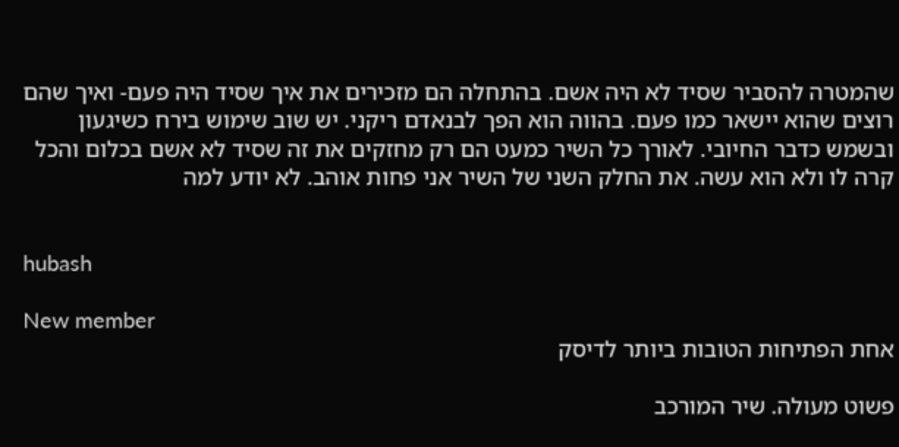שהמטרה להסביר שסיד לא היה אשם. בהתחלה הם מזכירים את איך שסיד היה פעם- ואיך שהם רוצים שהוא יישאר כמו פעם. בהווה הוא הפך לבנאדם ריקני. יש שוב שימוש בירח כשיגעון ובשמש כדבר החיובי. לאורך כל השיר כמעט הם רק מחזקים את זה שסיד לא אשם בכלום והכל קרה לו ולא הוא עשה. את החלק השני של השיר אני פחות אוהב. לא יודע למה


hubash

New member
אחת הפתיחות הטובות ביותר לדיסק

פשוט מעולה. שיר המורכב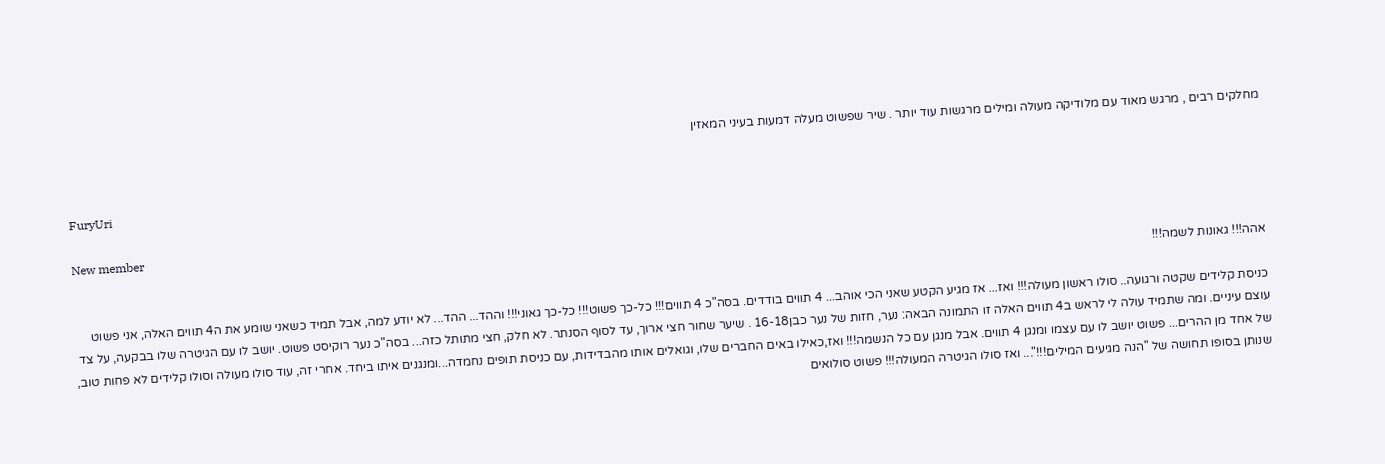מחלקים רבים , מרגש מאוד עם מלודיקה מעולה ומילים מרגשות עוד יותר . שיר שפשוט מעלה דמעות בעיני המאזין


FuryUri

New member
אהה!!! גאונות לשמה!!!

כניסת קלידים שקטה ורגועה.. סולו ראשון מעולה!!! ואז... אז מגיע הקטע שאני הכי אוהב... 4 תווים בודדים. בסה"כ 4 תווים!!! כל-כך פשוט!!! כל-כך גאוני!!! וההד... ההד... לא יודע למה, אבל תמיד כשאני שומע את ה4 תווים האלה, אני פשוט עוצם עיניים. ומה שתמיד עולה לי לראש ב4 תווים האלה זו התמונה הבאה: נער, חזות של נער כבן16-18 . שיער שחור חצי ארוך, עד לסוף הסנתר. לא חלק, חצי מתותל כזה... בסה"כ נער רוקיסט פשוט. יושב לו עם הגיטרה שלו בבקעה, על צד של אחד מן ההרים... פשוט יושב לו עם עצמו ומנגן 4 תווים. אבל מנגן עם כל הנשמה!!! ואז,כאילו באים החברים שלו, וגואלים אותו מהבדידות, עם כניסת תופים נחמדה...ומנגנים איתו ביחד. אחרי זה, עוד סולו מעולה וסולו קלידים לא פחות טוב, שנותן בסופו תחושה של "הנה מגיעים המילים!!!"... ואז סולו הגיטרה המעולה!!! פשוט סולואים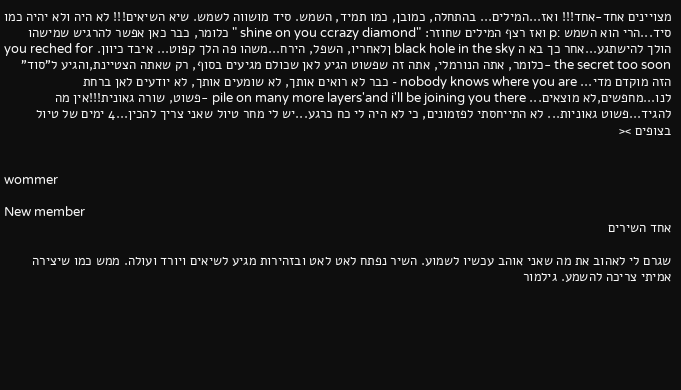מצויינים אחד-אחד!!! ואז...המילים... בהתחלה, כמובן, כמו תמיד, השמש. סיד מושווה לשמש. שיא השיאים!!! לא היה ולא יהיה כמו סיד...הרי הוא השמש :p ואז רצף המילים שחוזר: "shine on you ccrazy diamond " כלומר, כבר כאן אפשר להרגיש שמישהו הולך להישתגע...אחר כך בא ה black hole in the sky ןלאחריו, השפל, הירח...משהו פה הלך קפוט... איבד כיוון. you reched for the secret too soon -כלומר, אתה הנורמלי, אתה זה שפשוט הגיע לאן שכולם מגיעים בסוף, רק שאתה הצטיינת,והגיע ל"סוד" הזה מוקדם מדי... nobody knows where you are - כבר לא רואים אותך, לא שומעים אותך, לא יודעים לאן ברחת לנו...מחפשים,לא מוצאים... pile on many more layers'and i'll be joining you there -פשוט, שורה גאונית!!!אין מה להגיד...פשוט גאוניות... לא התייחסתי לפזמונים, כי לא היה לי כח כרגע...יש לי מחר טיול שאני צריך להכין...4 ימים של טיול בצופים ><


wommer

New member
אחד השירים

שגרם לי לאהוב את מה שאני אוהב עכשיו לשמוע. השיר נפתח לאט לאט ובזהירות מגיע לשיאים ויורד ועולה. ממש כמו שיצירה אמיתי צריכה להשמע. גילמור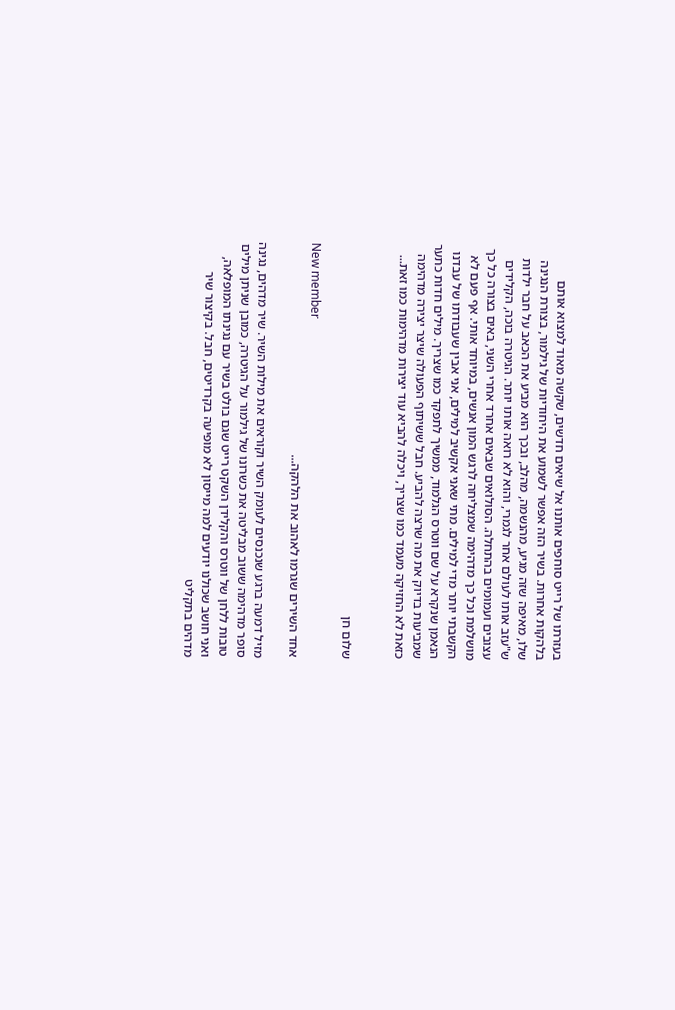בעזרתו של רייט סוחפים אותנו אל שיאים חדשים, שקשה מאוד למצוא אותם בלהקות אחרות. בשיר הזה אפשר לשמוע את היחודיות של גילמור, בצורת הנגינה שלו, מאיפה שזה מגיע, מהנשמה, מהלב, ובכך הוא מביע את הכאב על חבר ילדות ש"עזב אותו לעולם אחר לגמרי, והוא לא רואה אותו יותר. הגיטרה בוכה, הקלידים עצובים ועמומים בהתחלה. הסולואים שבאים אחרד אחרי השני, באים בצורה כל כך מושלמת וכל כך מדהימה שמצליחה לרגש המון אנשים, במיוחד אותי. אף פעם לא הקשבתי יותר מדי למילים. מתי שאני אקשיב למילים, אני אבין שעבודתו של עבדנו הנאמן שנקרא על שם ווטרס הגלמוד, ממשיך לתפקד כמו שצריך. מילים חדות כתער שמביעות בדיוק את מה שרצה להביע. חבל ששיתוף הפעולה שיצר יצירה מדהימה כזאת לא החזיקה מעמד כמו שצריך, ויכלה להביא עוד יצירות מדהימות כמו זאת...


שלום חן

New member
אחד השירים שגרמו לאהוב את הלהקה...

מזיל דמעה ברגע שנכנסים לעומק השיר וקוראים את מילות השיר. שיר מדהים, נגינה סופר מדהימה ששוב מבליטה את כשרונו של גילמור על הגיטרה, כמובן שניתן מילים טובות ללחן של ווטרס והקלידן השקט רייט שגם בולט בשיר עם נגינתו המופלאה, ואני חושב שכולנו יודעים למה מייסון לא מופיעה בקרדיטים, חבל. בקיצור שיר מדהים בתקליט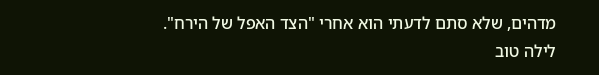מדהים, שלא סתם לדעתי הוא אחרי "הצד האפל של הירח". לילה טוב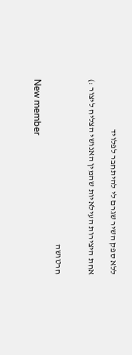ללא ספק השיר שגרם לי להיתחבר לפלויד

אחת היצירות העילאיות שהמין האנושי הצליח ליצור :)


חרטושה

New member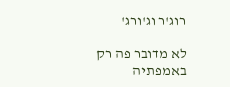רוג'ר וג'ורג'

לא מדובר פה רק באמפתיה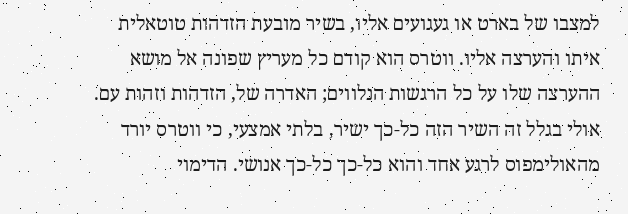למצבו של בארט או געגועים אליו, בשיר מובעת הזדהות טוטאלית איתו והערצה אליו. ווטרס הוא קודם כל מעריץ שפונה אל מושא ההערצה שלו על כל הרגשות הנלווים; האדרה של, הזדהות וזהות עם. אולי בגלל זה השיר הזה כל-כך ישיר, בלתי אמצעי, כי ווטרס יורד מהאולימפוס לרגע אחד והוא כל-כך כל-כך אנושי. הדימוי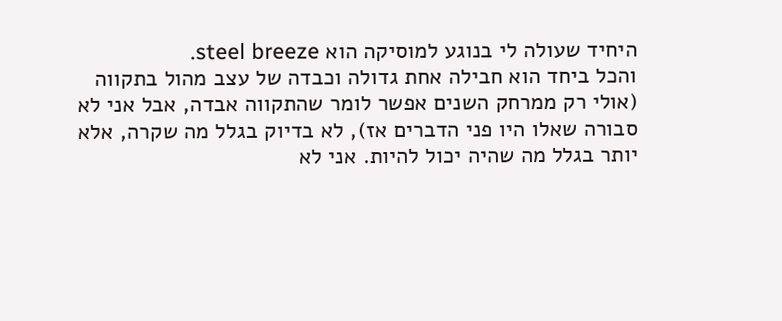היחיד שעולה לי בנוגע למוסיקה הוא steel breeze.
והכל ביחד הוא חבילה אחת גדולה וכבדה של עצב מהול בתקווה (אולי רק ממרחק השנים אפשר לומר שהתקווה אבדה, אבל אני לא סבורה שאלו היו פני הדברים אז), לא בדיוק בגלל מה שקרה, אלא יותר בגלל מה שהיה יכול להיות. אני לא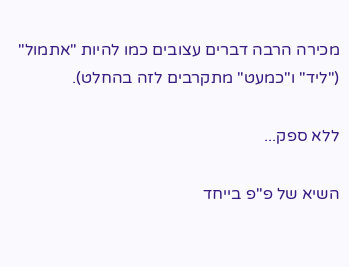מכירה הרבה דברים עצובים כמו להיות "אתמול" ("ליד" ו"כמעט" מתקרבים לזה בהחלט).

ללא ספק...

השיא של פ"פ בייחד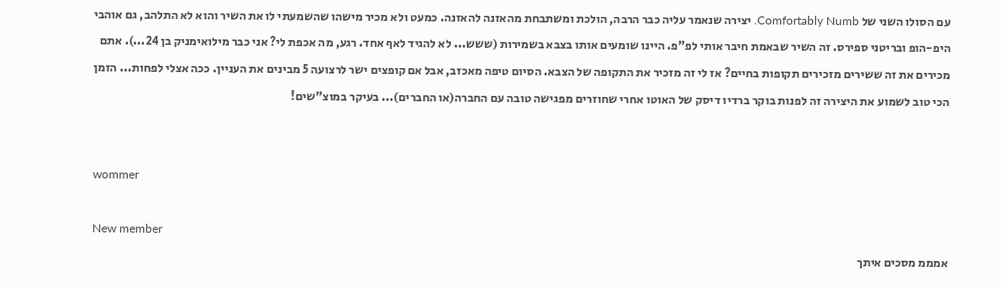עם הסולו השני של Comfortably Numb. יצירה שנאמר עליה כבר הרבה, הולכת ומשתבחת מהאזנה להאזנה. כמעט ולא מכיר מישהו שהשמעתי לו את השיר והוא לא התלהב, גם אוהבי היפ-הופ ובריטני ספירס. זה השיר שבאמת חיבר אותי לפ"פ. היינו שומעים אותו בצבא בשמירות (ששש... לא להגיד לאף אחד. רגע, מה אכפת לי? אני כבר מילואימניק בן 24...). אתם מכירים את זה ששירים מזכירים תקופות בחיים? אז לי זה מזכיר את התקופה של הצבא. הסיום טיפה מאכזב, אבל אם קופצים ישר לרצועה 5 מבינים את העניין. ככה אצלי לפחות... הזמן הכי טוב לשמוע את היצירה זה לפנות בוקר ברדיו דיסק של האוטו אחרי שחוזרים מפגישה טובה עם החברה(או החברים)... בעיקר במוצ"שים!


wommer

New member
אמממ מסכים איתך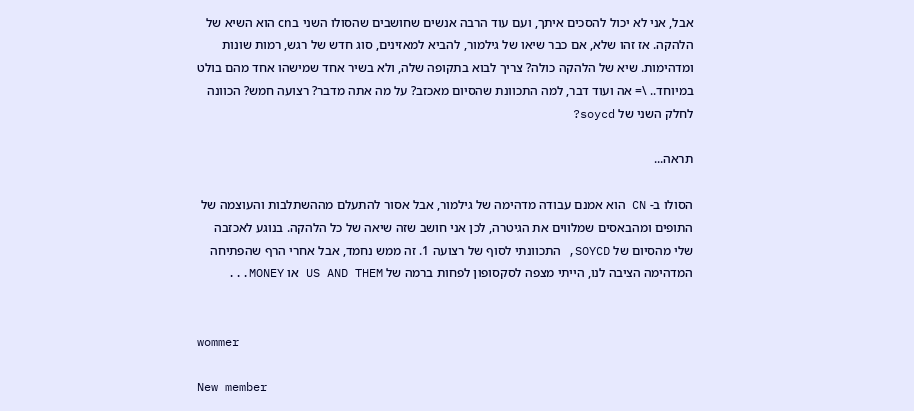אבל, אני לא יכול להסכים איתך, ועם עוד הרבה אנשים שחושבים שהסולו השני בcn הוא השיא של הלהקה. אז זהו שלא, אם כבר שיאו של גילמור, להביא למאזינים, סוג חדש של רגש, רמות שונות ומדהימות. שיא של הלהקה כולה? צריך לבוא בתקופה שלה, ולא בשיר אחד שמישהו אחד מהם בולט במיוחד.. \= אה ועוד דבר, למה התכוונת שהסיום מאכזב? על מה אתה מדבר? רצועה חמש? הכוונה לחלק השני של soycd?

תראה...

הסולו ב- CN הוא אמנם עבודה מדהימה של גילמור, אבל אסור להתעלם מההשתלבות והעוצמה של התופים ומהבאסים שמלווים את הגיטרה, לכן אני חושב שזה שיאה של כל הלהקה. בנוגע לאכזבה שלי מהסיום של SOYCD, התכוונתי לסוף של רצועה 1. זה ממש נחמד, אבל אחרי הרף שהפתיחה המדהימה הציבה לנו, הייתי מצפה לסקסופון לפחות ברמה של US AND THEM או MONEY...


wommer

New member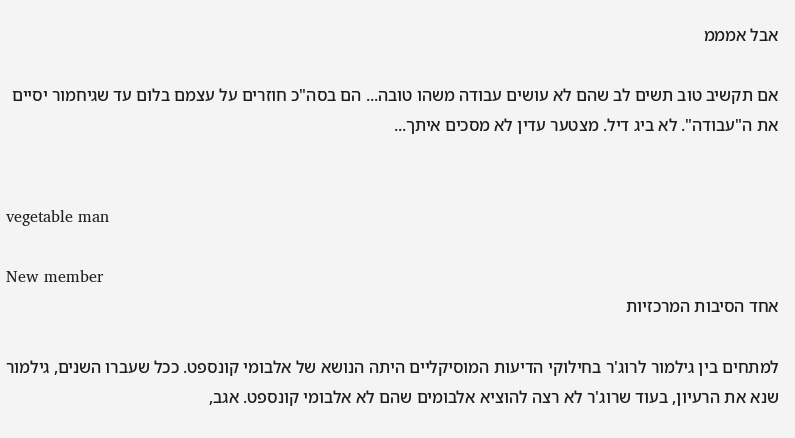אבל אמממ

אם תקשיב טוב תשים לב שהם לא עושים עבודה משהו טובה... הם בסה"כ חוזרים על עצמם בלום עד שגיחמור יסיים את ה"עבודה". לא ביג דיל. מצטער עדין לא מסכים איתך...


vegetable man

New member
אחד הסיבות המרכזיות

למתחים בין גילמור לרוג'ר בחילוקי הדיעות המוסיקליים היתה הנושא של אלבומי קונספט. ככל שעברו השנים, גילמור שנא את הרעיון, בעוד שרוג'ר לא רצה להוציא אלבומים שהם לא אלבומי קונספט. אגב,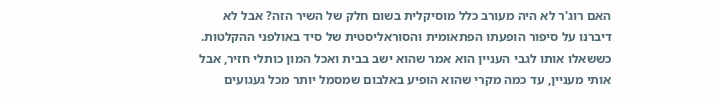האם רוג'ר לא היה מעורב כלל מוסיקלית בשום חלק של השיר הזה? אבל לא דיברנו על סיפור הופעתו הפתאומית והסוראליסטית של סיד באולפני ההקלטות. כששאלו אותו לגבי העניין הוא אמר שהוא ישב בבית ואכל המון כותלי חזיר, אבל אותי מעניין, עד כמה מקרי שהוא הופיע באלבום שמסמל יותר מכל געגועים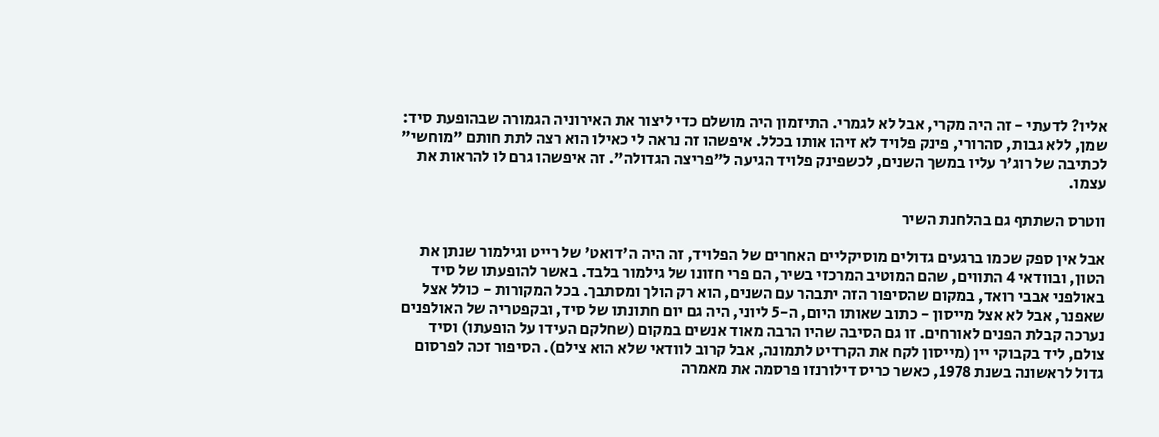אליו? לדעתי - זה היה מקרי, אבל לא לגמרי. התיזמון היה מושלם כדי ליצור את האירוניה הגמורה שבהופעת סיד: שמן, ללא גבות, סהרורי, פינק פלויד לא זיהו אותו בכלל. איפשהו זה נראה לי כאילו הוא רצה לתת חותם "מוחשי" לכתיבה של רוג'ר עליו במשך השנים, לכשפינק פלויד הגיעה ל"פריצה הגדולה". זה איפשהו גרם לו להראות את עצמו.

ווטרס השתתף גם בהלחנת השיר

אבל אין ספק שכמו ברגעים גדולים מוסיקליים האחרים של הפלויד, זה היה ה'דואט' של רייט וגילמור שנתן את הטון, ובוודאי 4 התווים, שהם המוטיב המרכזי בשיר, הם פרי חזונו של גילמור בלבד. באשר להופעתו של סיד באולפני אבבי רואד, במקום שהסיפור הזה יתבהר עם השנים, הוא רק הולך ומסתבך. בכל המקורות - כולל אצל שאפנר, אבל לא אצל מייסון - כתוב שאותו היום, ה-5 ליוני, היה גם יום חתונתו של סיד, ובקפטריה של האולפנים נערכה קבלת הפנים לאורחים. זו גם הסיבה שהיו הרבה מאוד אנשים במקום (שחלקם העידו על הופעתו) וסיד צולם, ליד בקבוקי יין (מייסון לקח את הקרדיט לתמונה, אבל קרוב לוודאי שלא הוא צילם). הסיפור זכה לפרסום גדול לראשונה בשנת 1978, כאשר כריס דילורנזו פרסמה את מאמרה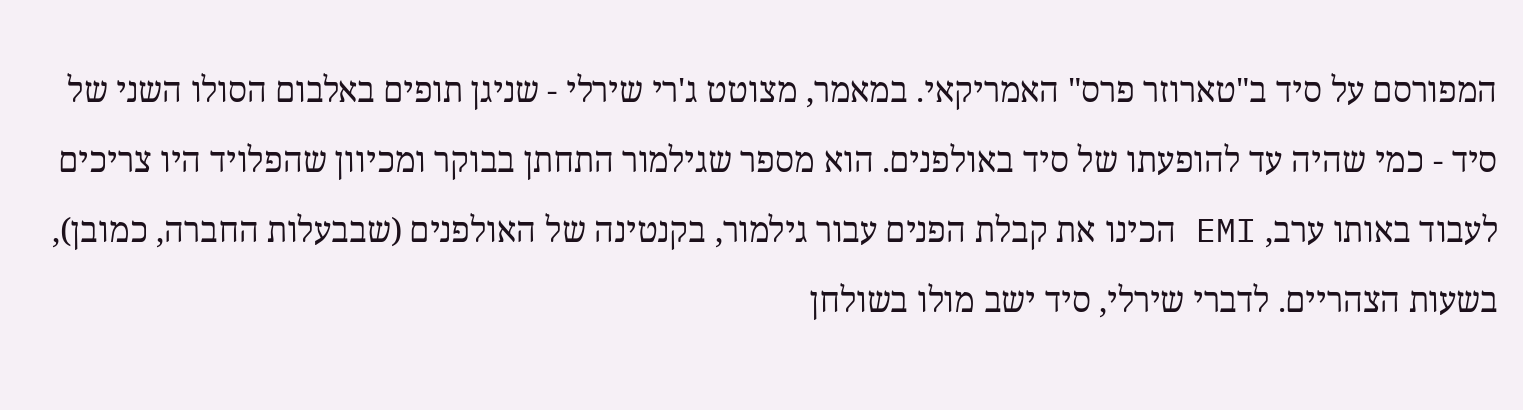המפורסם על סיד ב"טארוזר פרס" האמריקאי. במאמר, מצוטט ג'רי שירלי - שניגן תופים באלבום הסולו השני של סיד - כמי שהיה עד להופעתו של סיד באולפנים. הוא מספר שגילמור התחתן בבוקר ומכיוון שהפלויד היו צריכים לעבוד באותו ערב, EMI הכינו את קבלת הפנים עבור גילמור, בקנטינה של האולפנים (שבבעלות החברה, כמובן), בשעות הצהריים. לדברי שירלי, סיד ישב מולו בשולחן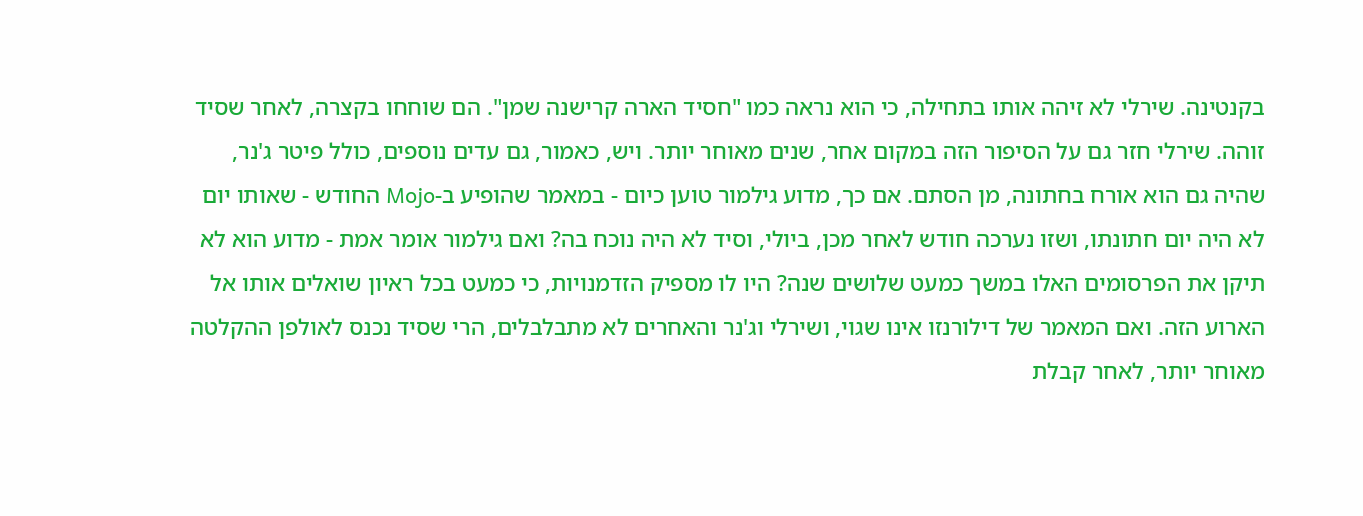בקנטינה. שירלי לא זיהה אותו בתחילה, כי הוא נראה כמו "חסיד הארה קרישנה שמן". הם שוחחו בקצרה, לאחר שסיד זוהה. שירלי חזר גם על הסיפור הזה במקום אחר, שנים מאוחר יותר. ויש, כאמור, גם עדים נוספים, כולל פיטר ג'נר, שהיה גם הוא אורח בחתונה, מן הסתם. אם כך, מדוע גילמור טוען כיום - במאמר שהופיע ב-Mojo החודש - שאותו יום לא היה יום חתונתו, ושזו נערכה חודש לאחר מכן, ביולי, וסיד לא היה נוכח בה? ואם גילמור אומר אמת - מדוע הוא לא תיקן את הפרסומים האלו במשך כמעט שלושים שנה? היו לו מספיק הזדמנויות, כי כמעט בכל ראיון שואלים אותו אל הארוע הזה. ואם המאמר של דילורנזו אינו שגוי, ושירלי וג'נר והאחרים לא מתבלבלים, הרי שסיד נכנס לאולפן ההקלטה מאוחר יותר, לאחר קבלת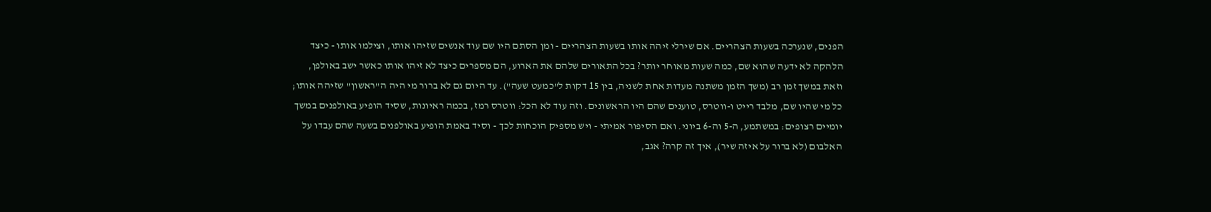הפנים, שנערכה בשעות הצהריים. אם שירלי זיהה אותו בשעות הצהריים - ומן הסתם היו שם עוד אנשים שזיהו אותו, וצילמו אותו - כיצד הלהקה לא ידעה שהוא שם, כמה שעות מאוחר יותר? בכל התאורים שלהם את הארוע, הם מספרים כיצד לא זיהו אותו כאשר ישב באולפן, וזאת במשך זמן רב (משך הזמן משתנה מעדות אחת לשניה, בין 15 דקות ל"כמעט שעה"). עד היום גם לא ברור מי היה ה"ראשון" שזיהה אותו; כל מי שהיו שם, מלבד רייט ו-ווטרס, טוענים שהם היו הראשונים. וזה עוד לא הכל: ווטרס רמז, בכמה ראיונות, שסיד הופיע באולפנים במשך יומיים רצופים: במשתמע, ה-5 וה-6 ביוני. ואם הסיפור אמיתי - ויש מספיק הוכחות לכך - וסיד באמת הופיע באולפנים בשעה שהם עבדו על האלבום (לא ברור על איזה שיר), איך זה קרה? אגב,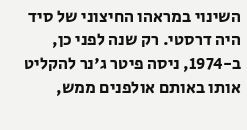השינוי במראהו החיצוני של סיד היה דרסטי. רק שנה לפני כן, ב-1974, ניסה פיטר ג'נר להקליט אותו באותם אולפנים ממש,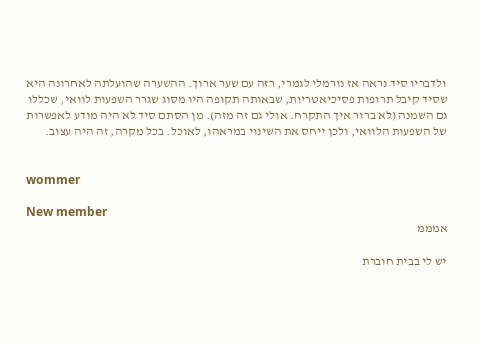ולדבריו סיד נראה אז נורמלי לגמרי, רזה עם שער ארוך. ההשערה שהועלתה לאחרונה היא שסיד קיבל תרופות פסיכיאטריות, שבאותה תקופה היו מסוג שגרר השפעות לוואי, שכללו גם השמנה (לא ברור איך התקרח. אולי גם זה מזה). מן הסתם סיד לא היה מודע לאפשרות של השפעות הלוואי, ולכן ייחס את השינוי במראהו, לאוכל. בכל מקרה, זה היה עצוב.


wommer

New member
אמממ

יש לי בבית חוברת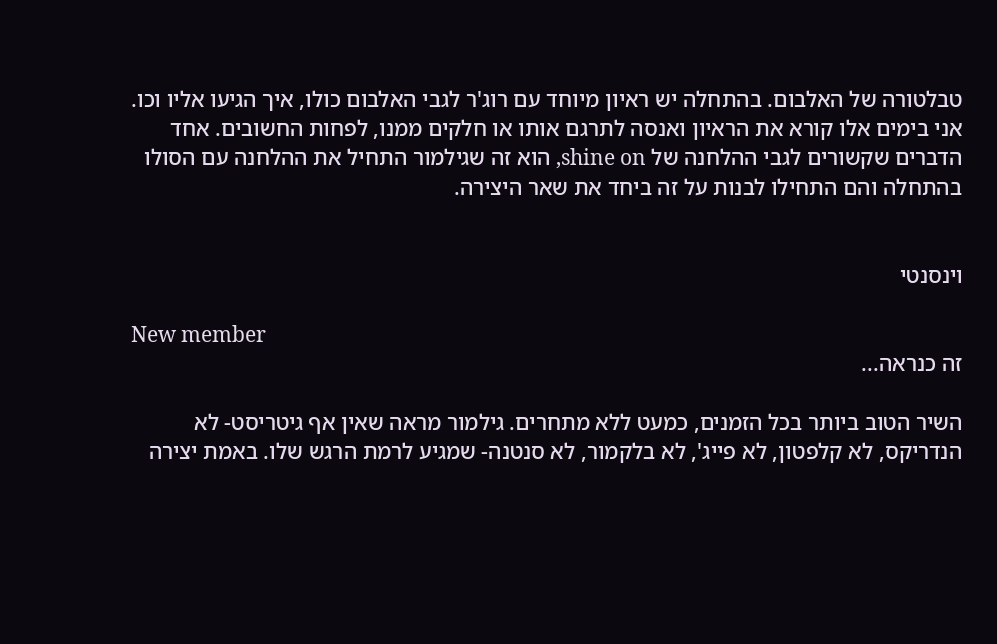טבלטורה של האלבום. בהתחלה יש ראיון מיוחד עם רוג'ר לגבי האלבום כולו, איך הגיעו אליו וכו. אני בימים אלו קורא את הראיון ואנסה לתרגם אותו או חלקים ממנו, לפחות החשובים. אחד הדברים שקשורים לגבי ההלחנה של shine on, הוא זה שגילמור התחיל את ההלחנה עם הסולו בהתחלה והם התחילו לבנות על זה ביחד את שאר היצירה.


וינסנטי

New member
זה כנראה...

השיר הטוב ביותר בכל הזמנים, כמעט ללא מתחרים. גילמור מראה שאין אף גיטריסט- לא הנדריקס, לא קלפטון, לא פייג', לא בלקמור, לא סנטנה- שמגיע לרמת הרגש שלו. באמת יצירה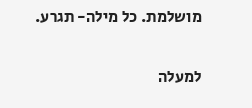מושלמת. כל מילה- תגרע.

למעלה